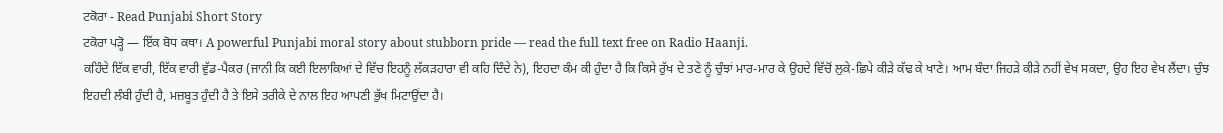ਟਕੋਰਾ - Read Punjabi Short Story
ਟਕੋਰਾ ਪੜ੍ਹੋ — ਇੱਕ ਬੋਧ ਕਥਾ। A powerful Punjabi moral story about stubborn pride — read the full text free on Radio Haanji.
ਕਹਿੰਦੇ ਇੱਕ ਵਾਰੀ, ਇੱਕ ਵਾਰੀ ਵੁੱਡ-ਪੈਕਰ (ਜਾਨੀ ਕਿ ਕਈ ਇਲਾਕਿਆਂ ਦੇ ਵਿੱਚ ਇਹਨੂੰ ਲੱਕੜਹਾਰਾ ਵੀ ਕਹਿ ਦਿੰਦੇ ਨੇ), ਇਹਦਾ ਕੰਮ ਕੀ ਹੁੰਦਾ ਹੈ ਕਿ ਕਿਸੇ ਰੁੱਖ ਦੇ ਤਣੇ ਨੂੰ ਚੁੰਝਾਂ ਮਾਰ-ਮਾਰ ਕੇ ਉਹਦੇ ਵਿੱਚੋਂ ਲੁਕੇ-ਛਿਪੇ ਕੀੜੇ ਕੱਢ ਕੇ ਖਾਣੇ। ਆਮ ਬੰਦਾ ਜਿਹੜੇ ਕੀੜੇ ਨਹੀਂ ਵੇਖ ਸਕਦਾ, ਉਹ ਇਹ ਵੇਖ ਲੈਂਦਾ। ਚੁੰਝ ਇਹਦੀ ਲੰਬੀ ਹੁੰਦੀ ਹੈ, ਮਜ਼ਬੂਤ ਹੁੰਦੀ ਹੈ ਤੇ ਇਸੇ ਤਰੀਕੇ ਦੇ ਨਾਲ ਇਹ ਆਪਣੀ ਭੁੱਖ ਮਿਟਾਉਂਦਾ ਹੈ।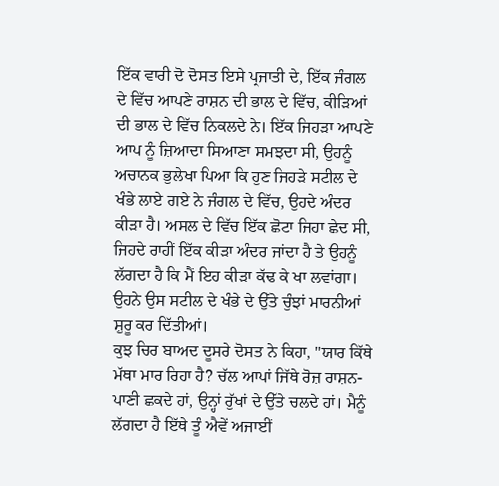ਇੱਕ ਵਾਰੀ ਦੋ ਦੋਸਤ ਇਸੇ ਪ੍ਰਜਾਤੀ ਦੇ, ਇੱਕ ਜੰਗਲ ਦੇ ਵਿੱਚ ਆਪਣੇ ਰਾਸ਼ਨ ਦੀ ਭਾਲ ਦੇ ਵਿੱਚ, ਕੀੜਿਆਂ ਦੀ ਭਾਲ ਦੇ ਵਿੱਚ ਨਿਕਲਦੇ ਨੇ। ਇੱਕ ਜਿਹੜਾ ਆਪਣੇ ਆਪ ਨੂੰ ਜ਼ਿਆਦਾ ਸਿਆਣਾ ਸਮਝਦਾ ਸੀ, ਉਹਨੂੰ ਅਚਾਨਕ ਭੁਲੇਖਾ ਪਿਆ ਕਿ ਹੁਣ ਜਿਹੜੇ ਸਟੀਲ ਦੇ ਖੰਭੇ ਲਾਏ ਗਏ ਨੇ ਜੰਗਲ ਦੇ ਵਿੱਚ, ਉਹਦੇ ਅੰਦਰ ਕੀੜਾ ਹੈ। ਅਸਲ ਦੇ ਵਿੱਚ ਇੱਕ ਛੋਟਾ ਜਿਹਾ ਛੇਦ ਸੀ, ਜਿਹਦੇ ਰਾਹੀਂ ਇੱਕ ਕੀੜਾ ਅੰਦਰ ਜਾਂਦਾ ਹੈ ਤੇ ਉਹਨੂੰ ਲੱਗਦਾ ਹੈ ਕਿ ਮੈਂ ਇਹ ਕੀੜਾ ਕੱਢ ਕੇ ਖਾ ਲਵਾਂਗਾ। ਉਹਨੇ ਉਸ ਸਟੀਲ ਦੇ ਖੰਭੇ ਦੇ ਉੱਤੇ ਚੁੰਝਾਂ ਮਾਰਨੀਆਂ ਸ਼ੁਰੂ ਕਰ ਦਿੱਤੀਆਂ।
ਕੁਝ ਚਿਰ ਬਾਅਦ ਦੂਸਰੇ ਦੋਸਤ ਨੇ ਕਿਹਾ, "ਯਾਰ ਕਿੱਥੇ ਮੱਥਾ ਮਾਰ ਰਿਹਾ ਹੈ? ਚੱਲ ਆਪਾਂ ਜਿੱਥੇ ਰੋਜ਼ ਰਾਸ਼ਨ-ਪਾਣੀ ਛਕਦੇ ਹਾਂ, ਉਨ੍ਹਾਂ ਰੁੱਖਾਂ ਦੇ ਉੱਤੇ ਚਲਦੇ ਹਾਂ। ਮੈਨੂੰ ਲੱਗਦਾ ਹੈ ਇੱਥੇ ਤੂੰ ਐਵੇਂ ਅਜਾਈਂ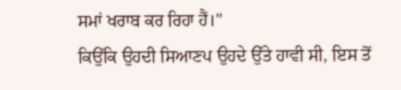ਸਮਾਂ ਖਰਾਬ ਕਰ ਰਿਹਾ ਹੈਂ।"
ਕਿਉਂਕਿ ਉਹਦੀ ਸਿਆਣਪ ਉਹਦੇ ਉੱਤੇ ਹਾਵੀ ਸੀ, ਇਸ ਤੋਂ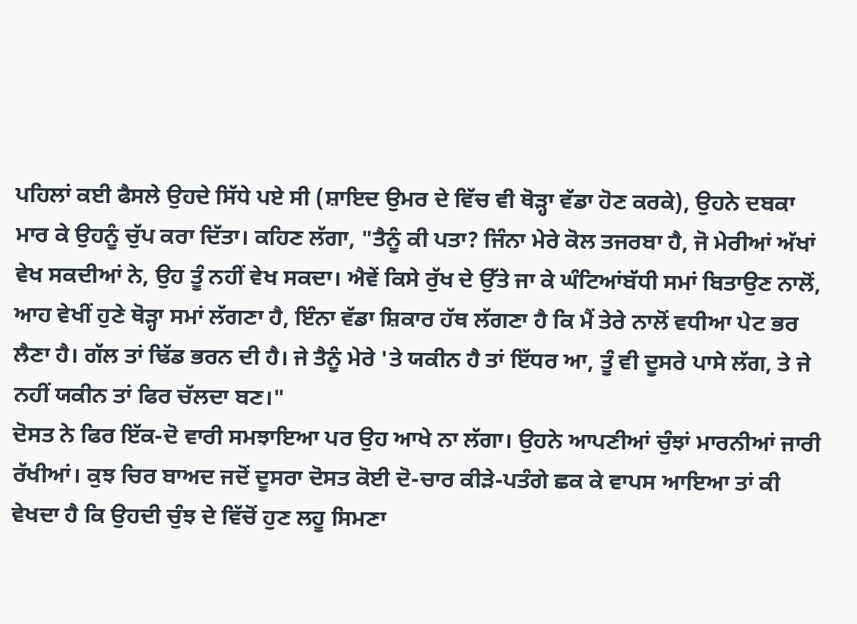ਪਹਿਲਾਂ ਕਈ ਫੈਸਲੇ ਉਹਦੇ ਸਿੱਧੇ ਪਏ ਸੀ (ਸ਼ਾਇਦ ਉਮਰ ਦੇ ਵਿੱਚ ਵੀ ਥੋੜ੍ਹਾ ਵੱਡਾ ਹੋਣ ਕਰਕੇ), ਉਹਨੇ ਦਬਕਾ ਮਾਰ ਕੇ ਉਹਨੂੰ ਚੁੱਪ ਕਰਾ ਦਿੱਤਾ। ਕਹਿਣ ਲੱਗਾ, "ਤੈਨੂੰ ਕੀ ਪਤਾ? ਜਿੰਨਾ ਮੇਰੇ ਕੋਲ ਤਜਰਬਾ ਹੈ, ਜੋ ਮੇਰੀਆਂ ਅੱਖਾਂ ਵੇਖ ਸਕਦੀਆਂ ਨੇ, ਉਹ ਤੂੰ ਨਹੀਂ ਵੇਖ ਸਕਦਾ। ਐਵੇਂ ਕਿਸੇ ਰੁੱਖ ਦੇ ਉੱਤੇ ਜਾ ਕੇ ਘੰਟਿਆਂਬੱਧੀ ਸਮਾਂ ਬਿਤਾਉਣ ਨਾਲੋਂ, ਆਹ ਵੇਖੀਂ ਹੁਣੇ ਥੋੜ੍ਹਾ ਸਮਾਂ ਲੱਗਣਾ ਹੈ, ਇੰਨਾ ਵੱਡਾ ਸ਼ਿਕਾਰ ਹੱਥ ਲੱਗਣਾ ਹੈ ਕਿ ਮੈਂ ਤੇਰੇ ਨਾਲੋਂ ਵਧੀਆ ਪੇਟ ਭਰ ਲੈਣਾ ਹੈ। ਗੱਲ ਤਾਂ ਢਿੱਡ ਭਰਨ ਦੀ ਹੈ। ਜੇ ਤੈਨੂੰ ਮੇਰੇ 'ਤੇ ਯਕੀਨ ਹੈ ਤਾਂ ਇੱਧਰ ਆ, ਤੂੰ ਵੀ ਦੂਸਰੇ ਪਾਸੇ ਲੱਗ, ਤੇ ਜੇ ਨਹੀਂ ਯਕੀਨ ਤਾਂ ਫਿਰ ਚੱਲਦਾ ਬਣ।"
ਦੋਸਤ ਨੇ ਫਿਰ ਇੱਕ-ਦੋ ਵਾਰੀ ਸਮਝਾਇਆ ਪਰ ਉਹ ਆਖੇ ਨਾ ਲੱਗਾ। ਉਹਨੇ ਆਪਣੀਆਂ ਚੁੰਝਾਂ ਮਾਰਨੀਆਂ ਜਾਰੀ ਰੱਖੀਆਂ। ਕੁਝ ਚਿਰ ਬਾਅਦ ਜਦੋਂ ਦੂਸਰਾ ਦੋਸਤ ਕੋਈ ਦੋ-ਚਾਰ ਕੀੜੇ-ਪਤੰਗੇ ਛਕ ਕੇ ਵਾਪਸ ਆਇਆ ਤਾਂ ਕੀ ਵੇਖਦਾ ਹੈ ਕਿ ਉਹਦੀ ਚੁੰਝ ਦੇ ਵਿੱਚੋਂ ਹੁਣ ਲਹੂ ਸਿਮਣਾ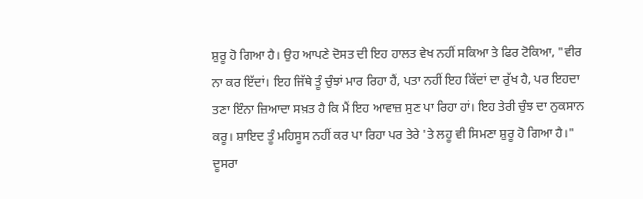ਸ਼ੁਰੂ ਹੋ ਗਿਆ ਹੈ। ਉਹ ਆਪਣੇ ਦੋਸਤ ਦੀ ਇਹ ਹਾਲਤ ਵੇਖ ਨਹੀਂ ਸਕਿਆ ਤੇ ਫਿਰ ਟੋਕਿਆ, "ਵੀਰ ਨਾ ਕਰ ਇੱਦਾਂ। ਇਹ ਜਿੱਥੇ ਤੂੰ ਚੁੰਝਾਂ ਮਾਰ ਰਿਹਾ ਹੈਂ, ਪਤਾ ਨਹੀਂ ਇਹ ਕਿੱਦਾਂ ਦਾ ਰੁੱਖ ਹੈ, ਪਰ ਇਹਦਾ ਤਣਾ ਇੰਨਾ ਜ਼ਿਆਦਾ ਸਖ਼ਤ ਹੈ ਕਿ ਮੈਂ ਇਹ ਆਵਾਜ਼ ਸੁਣ ਪਾ ਰਿਹਾ ਹਾਂ। ਇਹ ਤੇਰੀ ਚੁੰਝ ਦਾ ਨੁਕਸਾਨ ਕਰੂ। ਸ਼ਾਇਦ ਤੂੰ ਮਹਿਸੂਸ ਨਹੀਂ ਕਰ ਪਾ ਰਿਹਾ ਪਰ ਤੇਰੇ 'ਤੇ ਲਹੂ ਵੀ ਸਿਮਣਾ ਸ਼ੁਰੂ ਹੋ ਗਿਆ ਹੈ।"
ਦੂਸਰਾ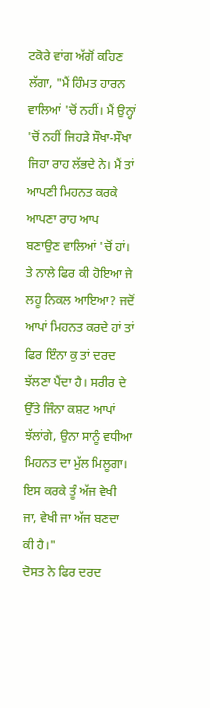ਟਕੋਰੇ ਵਾਂਗ ਅੱਗੋਂ ਕਹਿਣ ਲੱਗਾ, "ਮੈਂ ਹਿੰਮਤ ਹਾਰਨ ਵਾਲਿਆਂ 'ਚੋਂ ਨਹੀਂ। ਮੈਂ ਉਨ੍ਹਾਂ 'ਚੋਂ ਨਹੀਂ ਜਿਹੜੇ ਸੌਖਾ-ਸੌਖਾ ਜਿਹਾ ਰਾਹ ਲੱਭਦੇ ਨੇ। ਮੈਂ ਤਾਂ ਆਪਣੀ ਮਿਹਨਤ ਕਰਕੇ ਆਪਣਾ ਰਾਹ ਆਪ ਬਣਾਉਣ ਵਾਲਿਆਂ 'ਚੋਂ ਹਾਂ। ਤੇ ਨਾਲੇ ਫਿਰ ਕੀ ਹੋਇਆ ਜੇ ਲਹੂ ਨਿਕਲ ਆਇਆ? ਜਦੋਂ ਆਪਾਂ ਮਿਹਨਤ ਕਰਦੇ ਹਾਂ ਤਾਂ ਫਿਰ ਇੰਨਾ ਕੁ ਤਾਂ ਦਰਦ ਝੱਲਣਾ ਪੈਂਦਾ ਹੈ। ਸਰੀਰ ਦੇ ਉੱਤੇ ਜਿੰਨਾ ਕਸ਼ਟ ਆਪਾਂ ਝੱਲਾਂਗੇ, ਉਨਾ ਸਾਨੂੰ ਵਧੀਆ ਮਿਹਨਤ ਦਾ ਮੁੱਲ ਮਿਲੂਗਾ। ਇਸ ਕਰਕੇ ਤੂੰ ਅੱਜ ਵੇਖੀ ਜਾ, ਵੇਖੀ ਜਾ ਅੱਜ ਬਣਦਾ ਕੀ ਹੈ।"
ਦੋਸਤ ਨੇ ਫਿਰ ਦਰਦ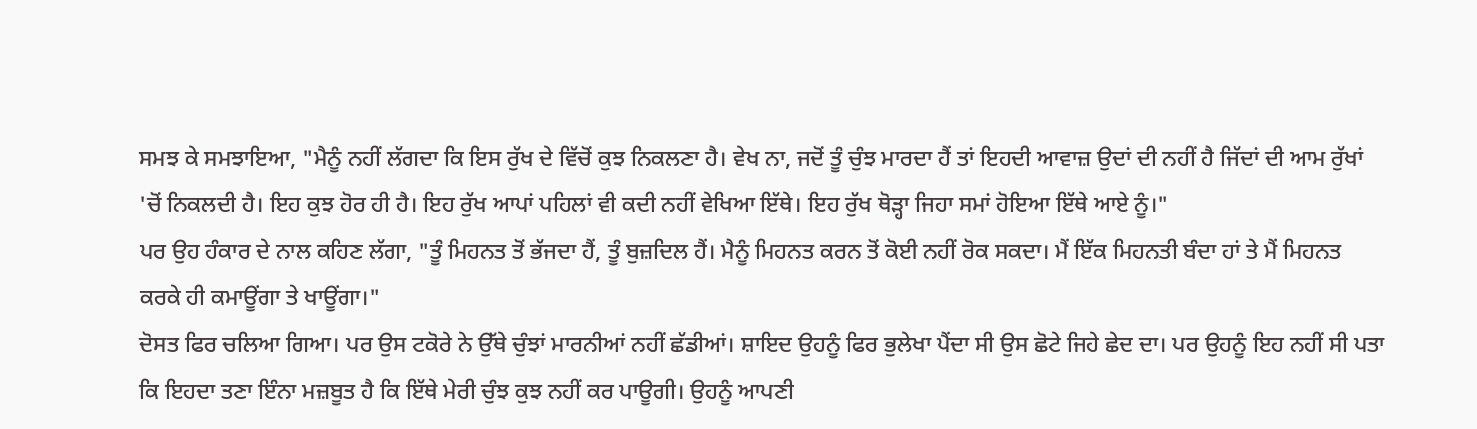ਸਮਝ ਕੇ ਸਮਝਾਇਆ, "ਮੈਨੂੰ ਨਹੀਂ ਲੱਗਦਾ ਕਿ ਇਸ ਰੁੱਖ ਦੇ ਵਿੱਚੋਂ ਕੁਝ ਨਿਕਲਣਾ ਹੈ। ਵੇਖ ਨਾ, ਜਦੋਂ ਤੂੰ ਚੁੰਝ ਮਾਰਦਾ ਹੈਂ ਤਾਂ ਇਹਦੀ ਆਵਾਜ਼ ਉਦਾਂ ਦੀ ਨਹੀਂ ਹੈ ਜਿੱਦਾਂ ਦੀ ਆਮ ਰੁੱਖਾਂ 'ਚੋਂ ਨਿਕਲਦੀ ਹੈ। ਇਹ ਕੁਝ ਹੋਰ ਹੀ ਹੈ। ਇਹ ਰੁੱਖ ਆਪਾਂ ਪਹਿਲਾਂ ਵੀ ਕਦੀ ਨਹੀਂ ਵੇਖਿਆ ਇੱਥੇ। ਇਹ ਰੁੱਖ ਥੋੜ੍ਹਾ ਜਿਹਾ ਸਮਾਂ ਹੋਇਆ ਇੱਥੇ ਆਏ ਨੂੰ।"
ਪਰ ਉਹ ਹੰਕਾਰ ਦੇ ਨਾਲ ਕਹਿਣ ਲੱਗਾ, "ਤੂੰ ਮਿਹਨਤ ਤੋਂ ਭੱਜਦਾ ਹੈਂ, ਤੂੰ ਬੁਜ਼ਦਿਲ ਹੈਂ। ਮੈਨੂੰ ਮਿਹਨਤ ਕਰਨ ਤੋਂ ਕੋਈ ਨਹੀਂ ਰੋਕ ਸਕਦਾ। ਮੈਂ ਇੱਕ ਮਿਹਨਤੀ ਬੰਦਾ ਹਾਂ ਤੇ ਮੈਂ ਮਿਹਨਤ ਕਰਕੇ ਹੀ ਕਮਾਊਂਗਾ ਤੇ ਖਾਊਂਗਾ।"
ਦੋਸਤ ਫਿਰ ਚਲਿਆ ਗਿਆ। ਪਰ ਉਸ ਟਕੋਰੇ ਨੇ ਉੱਥੇ ਚੁੰਝਾਂ ਮਾਰਨੀਆਂ ਨਹੀਂ ਛੱਡੀਆਂ। ਸ਼ਾਇਦ ਉਹਨੂੰ ਫਿਰ ਭੁਲੇਖਾ ਪੈਂਦਾ ਸੀ ਉਸ ਛੋਟੇ ਜਿਹੇ ਛੇਦ ਦਾ। ਪਰ ਉਹਨੂੰ ਇਹ ਨਹੀਂ ਸੀ ਪਤਾ ਕਿ ਇਹਦਾ ਤਣਾ ਇੰਨਾ ਮਜ਼ਬੂਤ ਹੈ ਕਿ ਇੱਥੇ ਮੇਰੀ ਚੁੰਝ ਕੁਝ ਨਹੀਂ ਕਰ ਪਾਊਗੀ। ਉਹਨੂੰ ਆਪਣੀ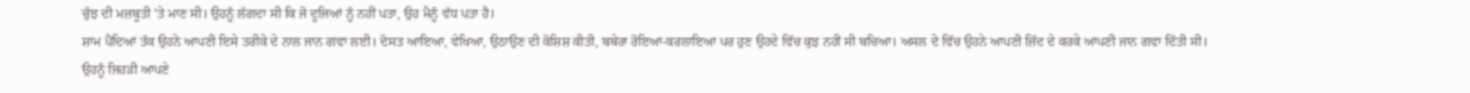ਚੁੰਝ ਦੀ ਮਜ਼ਬੂਤੀ 'ਤੇ ਮਾਣ ਸੀ। ਉਹਨੂੰ ਲੱਗਦਾ ਸੀ ਕਿ ਜੋ ਦੂਜਿਆਂ ਨੂੰ ਨਹੀਂ ਪਤਾ, ਉਹ ਮੈਨੂੰ ਵੱਧ ਪਤਾ ਹੈ।
ਸ਼ਾਮ ਪੈਂਦਿਆਂ ਤੱਕ ਉਹਨੇ ਆਪਣੀ ਇਸੇ ਤਰੀਕੇ ਦੇ ਨਾਲ ਜਾਨ ਗਵਾ ਲਈ। ਦੋਸਤ ਆਇਆ, ਵੇਖਿਆ, ਉਠਾਉਣ ਦੀ ਕੋਸ਼ਿਸ਼ ਕੀਤੀ, ਬਥੇਰਾ ਰੋਇਆ-ਕਰਲਾਇਆ ਪਰ ਹੁਣ ਉਹਦੇ ਵਿੱਚ ਕੁਝ ਨਹੀਂ ਸੀ ਬਚਿਆ। ਅਸਲ ਦੇ ਵਿੱਚ ਉਹਨੇ ਆਪਣੀ ਜ਼ਿੱਦ ਦੇ ਕਰਕੇ ਆਪਣੀ ਜਾਨ ਗਵਾ ਦਿੱਤੀ ਸੀ। ਉਹਨੂੰ ਜਿਹੜੀ ਆਪਣੇ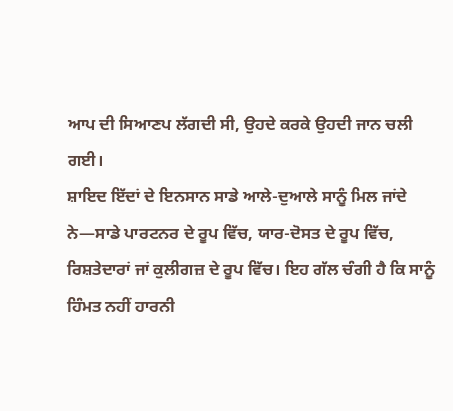ਆਪ ਦੀ ਸਿਆਣਪ ਲੱਗਦੀ ਸੀ, ਉਹਦੇ ਕਰਕੇ ਉਹਦੀ ਜਾਨ ਚਲੀ ਗਈ।
ਸ਼ਾਇਦ ਇੱਦਾਂ ਦੇ ਇਨਸਾਨ ਸਾਡੇ ਆਲੇ-ਦੁਆਲੇ ਸਾਨੂੰ ਮਿਲ ਜਾਂਦੇ ਨੇ—ਸਾਡੇ ਪਾਰਟਨਰ ਦੇ ਰੂਪ ਵਿੱਚ, ਯਾਰ-ਦੋਸਤ ਦੇ ਰੂਪ ਵਿੱਚ, ਰਿਸ਼ਤੇਦਾਰਾਂ ਜਾਂ ਕੁਲੀਗਜ਼ ਦੇ ਰੂਪ ਵਿੱਚ। ਇਹ ਗੱਲ ਚੰਗੀ ਹੈ ਕਿ ਸਾਨੂੰ ਹਿੰਮਤ ਨਹੀਂ ਹਾਰਨੀ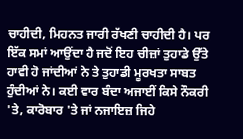ਚਾਹੀਦੀ, ਮਿਹਨਤ ਜਾਰੀ ਰੱਖਣੀ ਚਾਹੀਦੀ ਹੈ। ਪਰ ਇੱਕ ਸਮਾਂ ਆਉਂਦਾ ਹੈ ਜਦੋਂ ਇਹ ਚੀਜ਼ਾਂ ਤੁਹਾਡੇ ਉੱਤੇ ਹਾਵੀ ਹੋ ਜਾਂਦੀਆਂ ਨੇ ਤੇ ਤੁਹਾਡੀ ਮੂਰਖਤਾ ਸਾਬਤ ਹੁੰਦੀਆਂ ਨੇ। ਕਈ ਵਾਰ ਬੰਦਾ ਅਜਾਈਂ ਕਿਸੇ ਨੌਕਰੀ 'ਤੇ, ਕਾਰੋਬਾਰ 'ਤੇ ਜਾਂ ਨਜਾਇਜ਼ ਜਿਹੇ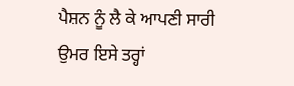ਪੈਸ਼ਨ ਨੂੰ ਲੈ ਕੇ ਆਪਣੀ ਸਾਰੀ ਉਮਰ ਇਸੇ ਤਰ੍ਹਾਂ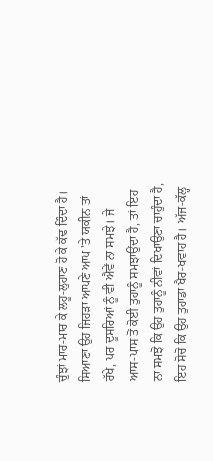ਚੁੰਝਾਂ ਮਾਰ-ਮਾਰ ਕੇ ਲਹੂ-ਲੁਹਾਣ ਹੋ ਕੇ ਕੱਢ ਦਿੰਦਾ ਹੈ।
ਸਿਆਣਾ ਉਹ ਜਿਹੜਾ ਆਪਣੇ ਆਪ 'ਤੇ ਯਕੀਨ ਤਾਂ ਰੱਖੇ, ਪਰ ਦੂਸਰਿਆਂ ਨੂੰ ਵੀ ਐਵੇਂ ਨਾ ਸਮਝੇ। ਜੇ ਆਸ-ਪਾਸ ਤੋਂ ਕੋਈ ਤੁਹਾਨੂੰ ਸਮਝਾਉਂਦਾ ਹੈ, ਤਾਂ ਇਹ ਨਾ ਸਮਝੋ ਕਿ ਉਹ ਤੁਹਾਨੂੰ ਨੀਵਾਂ ਦਿਖਾਉਣਾ ਚਾਹੁੰਦਾ ਹੈ, ਇਹ ਸੋਚੋ ਕਿ ਉਹ ਤੁਹਾਡਾ ਖੈਰ-ਖਵਾਹ ਹੈ। ਅੱਜ-ਕੱਲ੍ਹ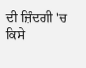ਦੀ ਜ਼ਿੰਦਗੀ 'ਚ ਕਿਸੇ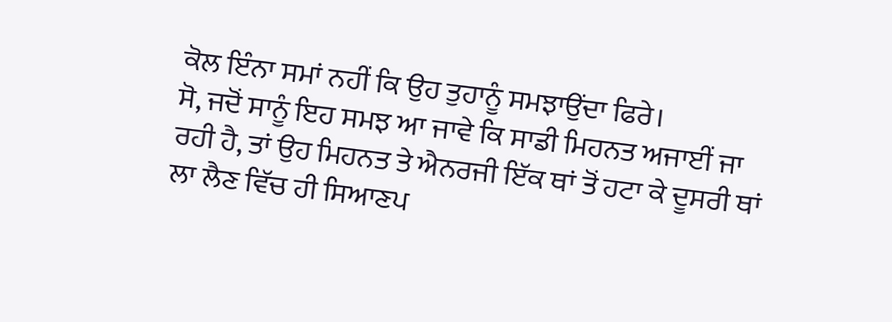ਕੋਲ ਇੰਨਾ ਸਮਾਂ ਨਹੀਂ ਕਿ ਉਹ ਤੁਹਾਨੂੰ ਸਮਝਾਉਂਦਾ ਫਿਰੇ।
ਸੋ, ਜਦੋਂ ਸਾਨੂੰ ਇਹ ਸਮਝ ਆ ਜਾਵੇ ਕਿ ਸਾਡੀ ਮਿਹਨਤ ਅਜਾਈਂ ਜਾ ਰਹੀ ਹੈ, ਤਾਂ ਉਹ ਮਿਹਨਤ ਤੇ ਐਨਰਜੀ ਇੱਕ ਥਾਂ ਤੋਂ ਹਟਾ ਕੇ ਦੂਸਰੀ ਥਾਂ ਲਾ ਲੈਣ ਵਿੱਚ ਹੀ ਸਿਆਣਪ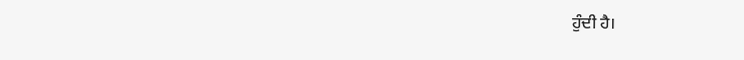ਹੁੰਦੀ ਹੈ।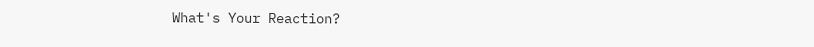What's Your Reaction?